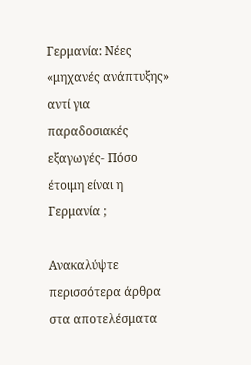Γερμανία: Νέες «μηχανές ανάπτυξης» αντί για παραδοσιακές εξαγωγές- Πόσο έτοιμη είναι η Γερμανία ;

Ανακαλύψτε περισσότερα άρθρα στα αποτελέσματα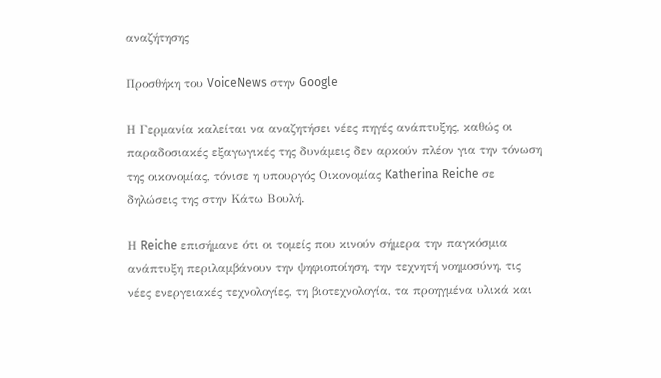αναζήτησης

Προσθήκη του VoiceNews στην Google

Η Γερμανία καλείται να αναζητήσει νέες πηγές ανάπτυξης, καθώς οι παραδοσιακές εξαγωγικές της δυνάμεις δεν αρκούν πλέον για την τόνωση της οικονομίας, τόνισε η υπουργός Οικονομίας Katherina Reiche σε δηλώσεις της στην Κάτω Βουλή.

Η Reiche επισήμανε ότι οι τομείς που κινούν σήμερα την παγκόσμια ανάπτυξη περιλαμβάνουν την ψηφιοποίηση, την τεχνητή νοημοσύνη, τις νέες ενεργειακές τεχνολογίες, τη βιοτεχνολογία, τα προηγμένα υλικά και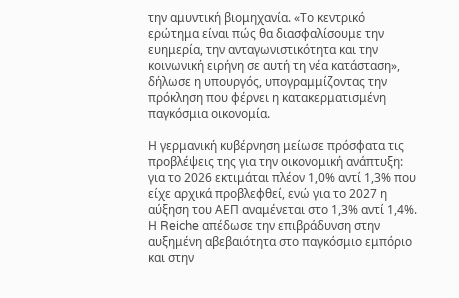την αμυντική βιομηχανία. «Το κεντρικό ερώτημα είναι πώς θα διασφαλίσουμε την ευημερία, την ανταγωνιστικότητα και την κοινωνική ειρήνη σε αυτή τη νέα κατάσταση», δήλωσε η υπουργός, υπογραμμίζοντας την πρόκληση που φέρνει η κατακερματισμένη παγκόσμια οικονομία.

Η γερμανική κυβέρνηση μείωσε πρόσφατα τις προβλέψεις της για την οικονομική ανάπτυξη: για το 2026 εκτιμάται πλέον 1,0% αντί 1,3% που είχε αρχικά προβλεφθεί, ενώ για το 2027 η αύξηση του ΑΕΠ αναμένεται στο 1,3% αντί 1,4%. Η Reiche απέδωσε την επιβράδυνση στην αυξημένη αβεβαιότητα στο παγκόσμιο εμπόριο και στην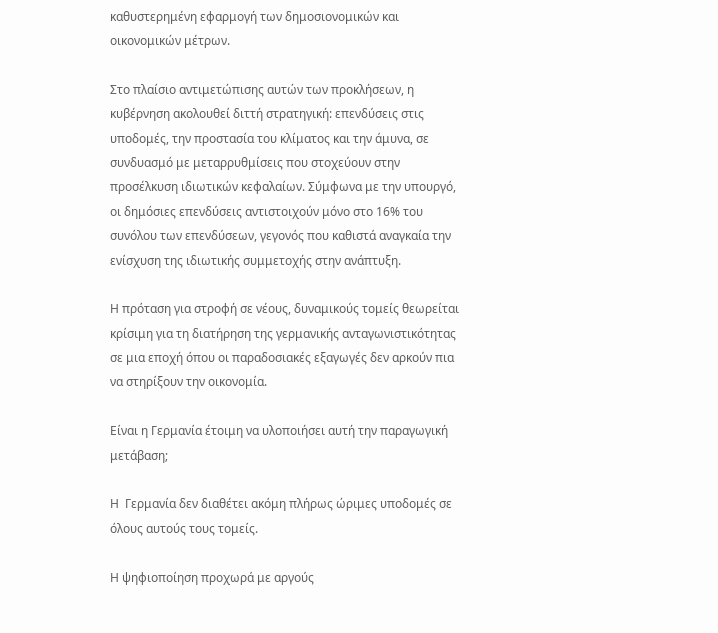καθυστερημένη εφαρμογή των δημοσιονομικών και οικονομικών μέτρων.

Στο πλαίσιο αντιμετώπισης αυτών των προκλήσεων, η κυβέρνηση ακολουθεί διττή στρατηγική: επενδύσεις στις υποδομές, την προστασία του κλίματος και την άμυνα, σε συνδυασμό με μεταρρυθμίσεις που στοχεύουν στην προσέλκυση ιδιωτικών κεφαλαίων. Σύμφωνα με την υπουργό, οι δημόσιες επενδύσεις αντιστοιχούν μόνο στο 16% του συνόλου των επενδύσεων, γεγονός που καθιστά αναγκαία την ενίσχυση της ιδιωτικής συμμετοχής στην ανάπτυξη.

Η πρόταση για στροφή σε νέους, δυναμικούς τομείς θεωρείται κρίσιμη για τη διατήρηση της γερμανικής ανταγωνιστικότητας σε μια εποχή όπου οι παραδοσιακές εξαγωγές δεν αρκούν πια να στηρίξουν την οικονομία.

Είναι η Γερμανία έτοιμη να υλοποιήσει αυτή την παραγωγική μετάβαση;

Η  Γερμανία δεν διαθέτει ακόμη πλήρως ώριμες υποδομές σε όλους αυτούς τους τομείς.

Η ψηφιοποίηση προχωρά με αργούς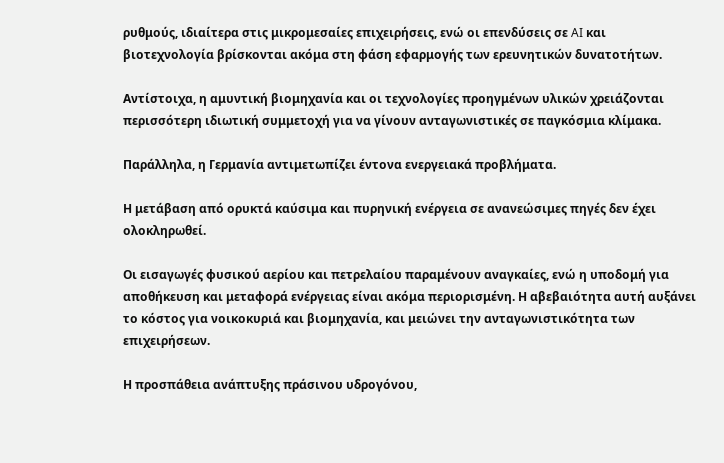ρυθμούς, ιδιαίτερα στις μικρομεσαίες επιχειρήσεις, ενώ οι επενδύσεις σε AI και βιοτεχνολογία βρίσκονται ακόμα στη φάση εφαρμογής των ερευνητικών δυνατοτήτων.

Αντίστοιχα, η αμυντική βιομηχανία και οι τεχνολογίες προηγμένων υλικών χρειάζονται περισσότερη ιδιωτική συμμετοχή για να γίνουν ανταγωνιστικές σε παγκόσμια κλίμακα.

Παράλληλα, η Γερμανία αντιμετωπίζει έντονα ενεργειακά προβλήματα.

Η μετάβαση από ορυκτά καύσιμα και πυρηνική ενέργεια σε ανανεώσιμες πηγές δεν έχει ολοκληρωθεί.

Οι εισαγωγές φυσικού αερίου και πετρελαίου παραμένουν αναγκαίες, ενώ η υποδομή για αποθήκευση και μεταφορά ενέργειας είναι ακόμα περιορισμένη. Η αβεβαιότητα αυτή αυξάνει το κόστος για νοικοκυριά και βιομηχανία, και μειώνει την ανταγωνιστικότητα των επιχειρήσεων.

Η προσπάθεια ανάπτυξης πράσινου υδρογόνου,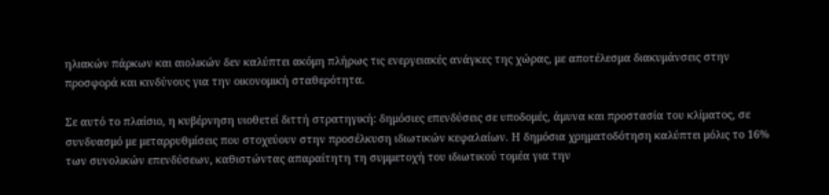ηλιακών πάρκων και αιολικών δεν καλύπτει ακόμη πλήρως τις ενεργειακές ανάγκες της χώρας, με αποτέλεσμα διακυμάνσεις στην προσφορά και κινδύνους για την οικονομική σταθερότητα.

Σε αυτό το πλαίσιο, η κυβέρνηση υιοθετεί διττή στρατηγική: δημόσιες επενδύσεις σε υποδομές, άμυνα και προστασία του κλίματος, σε συνδυασμό με μεταρρυθμίσεις που στοχεύουν στην προσέλκυση ιδιωτικών κεφαλαίων. Η δημόσια χρηματοδότηση καλύπτει μόλις το 16% των συνολικών επενδύσεων, καθιστώντας απαραίτητη τη συμμετοχή του ιδιωτικού τομέα για την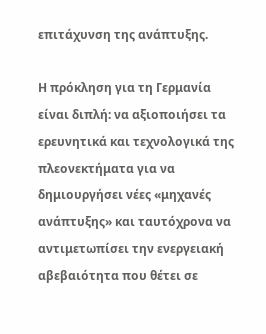επιτάχυνση της ανάπτυξης.

Η πρόκληση για τη Γερμανία είναι διπλή: να αξιοποιήσει τα ερευνητικά και τεχνολογικά της πλεονεκτήματα για να δημιουργήσει νέες «μηχανές ανάπτυξης» και ταυτόχρονα να αντιμετωπίσει την ενεργειακή αβεβαιότητα που θέτει σε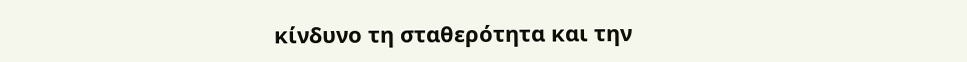κίνδυνο τη σταθερότητα και την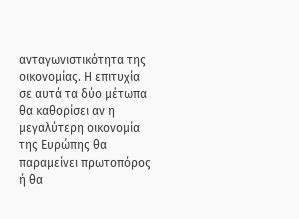ανταγωνιστικότητα της οικονομίας. Η επιτυχία σε αυτά τα δύο μέτωπα θα καθορίσει αν η μεγαλύτερη οικονομία της Ευρώπης θα παραμείνει πρωτοπόρος ή θα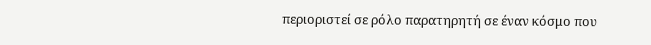περιοριστεί σε ρόλο παρατηρητή σε έναν κόσμο που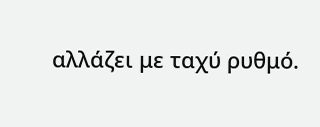αλλάζει με ταχύ ρυθμό.